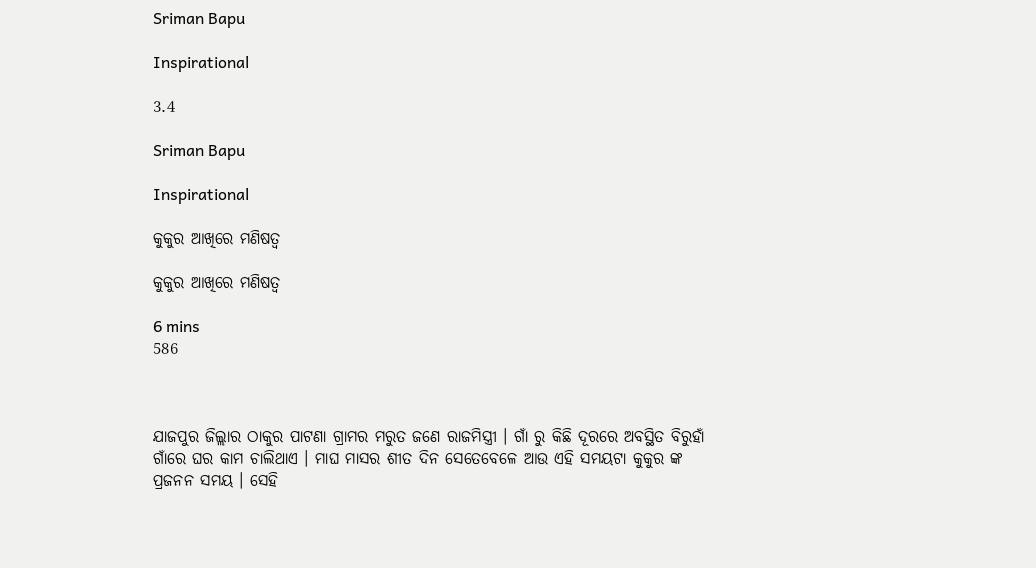Sriman Bapu

Inspirational

3.4

Sriman Bapu

Inspirational

କୁକୁର ଆଖିରେ ମଣିଷତ୍ୱ

କୁକୁର ଆଖିରେ ମଣିଷତ୍ୱ

6 mins
586



ଯାଜପୁର ଜିଲ୍ଲାର ଠାକୁର ପାଟଣା ଗ୍ରାମର ମରୁତ ଜଣେ ରାଜମିସ୍ତ୍ରୀ । ଗାଁ ରୁ କିଛି ଦୂରରେ ଅବସ୍ଥିତ ବିରୁହାଁ  ଗାଁରେ ଘର କାମ ଚାଲିଥାଏ । ମାଘ ମାସର ଶୀତ ଦିନ ସେତେବେଳେ ଆଉ ଏହି ସମୟଟା କୁକୁର ଙ୍କ ପ୍ରଜନନ ସମୟ । ସେହି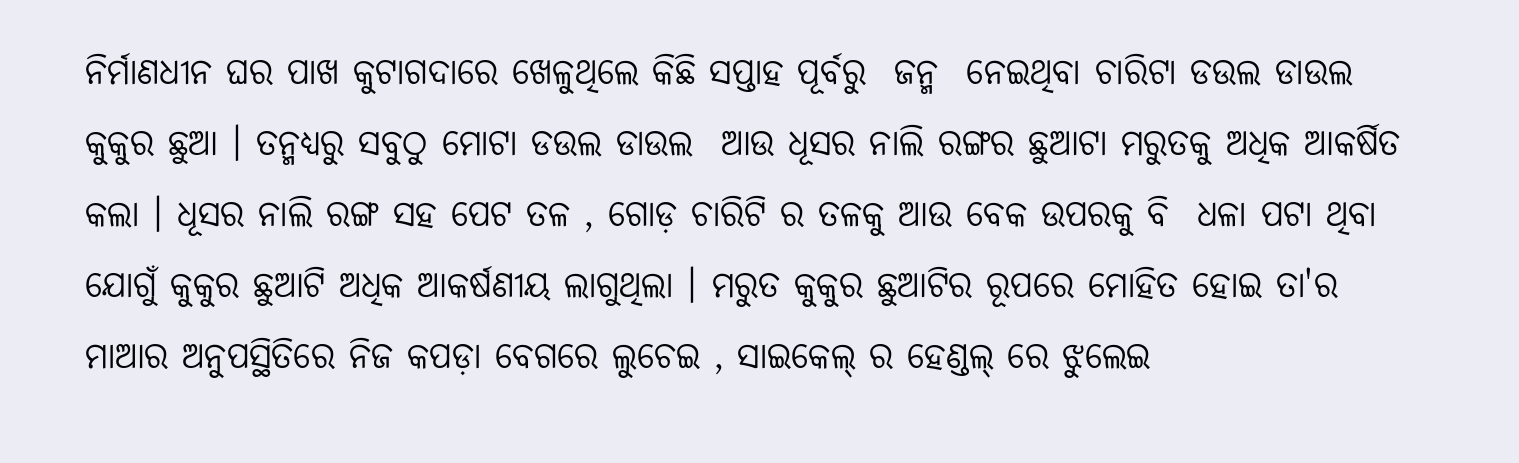ନିର୍ମାଣଧୀନ ଘର ପାଖ କୁଟାଗଦାରେ ଖେଳୁଥିଲେ କିଛି ସପ୍ତାହ ପୂର୍ବରୁ  ଜନ୍ମ  ନେଇଥିବା ଚାରିଟା ଡଉଲ ଡାଉଲ କୁକୁର ଛୁଆ । ତନ୍ମଧ୍ୟରୁ ସବୁଠୁ ମୋଟା ଡଉଲ ଡାଉଲ  ଆଉ ଧୂସର ନାଲି ରଙ୍ଗର ଛୁଆଟା ମରୁତକୁ ଅଧିକ ଆକର୍ଷିତ କଲା । ଧୂସର ନାଲି ରଙ୍ଗ ସହ ପେଟ ତଳ , ଗୋଡ଼ ଚାରିଟି ର ତଳକୁ ଆଉ ବେକ ଉପରକୁ ବି  ଧଳା ପଟା ଥିବା ଯୋଗୁଁ କୁକୁର ଛୁଆଟି ଅଧିକ ଆକର୍ଷଣୀୟ ଲାଗୁଥିଲା । ମରୁତ କୁକୁର ଛୁଆଟିର ରୂପରେ ମୋହିତ ହୋଇ ତା'ର ମାଆର ଅନୁପସ୍ଥିତିରେ ନିଜ କପଡ଼ା ବେଗରେ ଲୁଚେଇ , ସାଇକେଲ୍ ର ହେଣ୍ଡଲ୍ ରେ ଝୁଲେଇ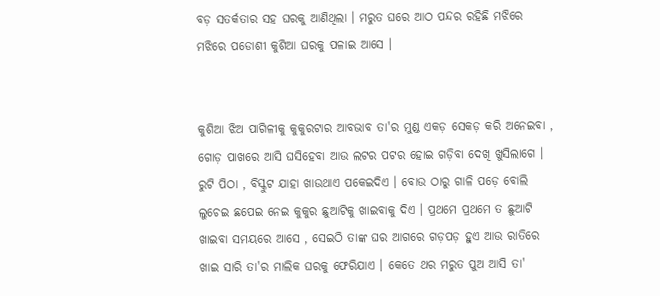ବଡ଼ ସତର୍କତାର ସହ ଘରକୁ ଆଣିଥିଲା । ମରୁତ ଘରେ ଆଠ ପନ୍ଦର ରହିଛି ମଝିରେ ମଝିରେ ପଡୋଶୀ କୁଶିଆ ଘରକୁ ପଳାଇ ଆସେ ।‌


କୁଶିଆ ଝିଅ ପାଗିଳୀକୁ କୁକୁରଟାର ଆବଭାବ ତା'ର ମୁଣ୍ଡ ଏକଡ଼ ସେକଡ଼ କରି ଅନେଇବା , ଗୋଡ଼ ପାଖରେ ଆସି ଘସିହେବା ଆଉ ଲଟର ପଟର ହୋଇ ଗଡ଼ିବା ଦେଖି ଖୁସିଲାଗେ । ରୁଟି ପିଠା , ବିସ୍କୁଟ ଯାହା ଖାଉଥାଏ ପକେଇଦିଏ । ବୋଉ ଠାରୁ ଗାଳି ପଡ଼େ ବୋଲି ଲୁଚେଇ ଛପେଇ ନେଇ କୁକୁର ଛୁଆଟିକୁ ଖାଇବାକୁ ଦିଏ । ପ୍ରଥମେ ପ୍ରଥମେ ତ ଛୁଆଟି ଖାଇବା ସମୟରେ ଆସେ , ସେଇଠି ତାଙ୍କ ଘର ଆଗରେ ଗଡ଼ପଡ଼ ହୁଏ ଆଉ ରାତିରେ ଖାଇ ସାରି ତା'ର ମାଲିକ ଘରକୁ ଫେରିଯାଏ । କେତେ ଥର ମରୁତ ପୁଅ ଆସି ତା'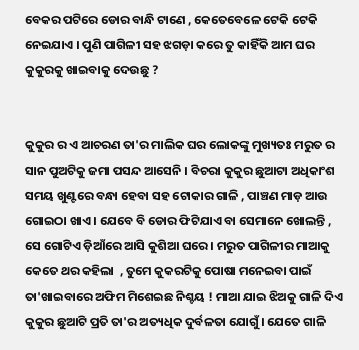ବେକର ପଟିରେ ଡୋର ବାନ୍ଧି ଟାଣେ , କେତେବେଳେ ଟେକି ଟେକି ନେଇଯାଏ । ପୁଣି ପାଗିଳୀ ସହ ଝଗଡ଼ା କରେ ତୁ କାହିଁକି ଆମ ଘର କୁକୁରକୁ ଖାଇବାକୁ ଦେଉଛୁ ?


କୁକୁର ର ଏ ଆଚରଣ ତା'ର ମାଲିକ ଘର ଲୋକଙ୍କୁ ମୁଖ୍ୟତଃ ମରୁତ ର ସାନ ପୁଅଟିକୁ ଜମା ପସନ୍ଦ ଆସେନି । ବିଚରା କୁକୁର ଛୁଆଟା ଅଧିକାଂଶ ସମୟ ଖୁଣ୍ଟରେ ବନ୍ଧା ହେବା ସହ ଟୋକାର ଗାଳି , ପାଞ୍ଚଣ ମାଡ଼ ଆଉ ଗୋଇଠା ଖାଏ । ଯେବେ ବି ଡୋର ଫିଟିଯାଏ ବା ସେମାନେ ଖୋଲନ୍ତି ,  ସେ ଗୋଟିଏ ଡ଼ିଆଁରେ ଆସି କୁଶିଆ ଘରେ । ମରୁତ ପାଗିଳୀର ମାଆକୁ କେତେ ଥର କହିଲା  , ତୁମେ କୁକରଟିକୁ ପୋଷା ମନେଇବା ପାଇଁ ତା'ଖାଇବାରେ ଅଫିମ ମିଶେଇଛ ନିଶ୍ଚୟ ! ମାଆ ଯାଇ ଝିଅକୁ ଗାଳି ଦିଏ  କୁକୁର ଛୁଆଟି ପ୍ରତି ତା'ର ଅତ୍ୟଧିକ ଦୁର୍ବଳତା ଯୋଗୁଁ । ଯେତେ ଗାଳି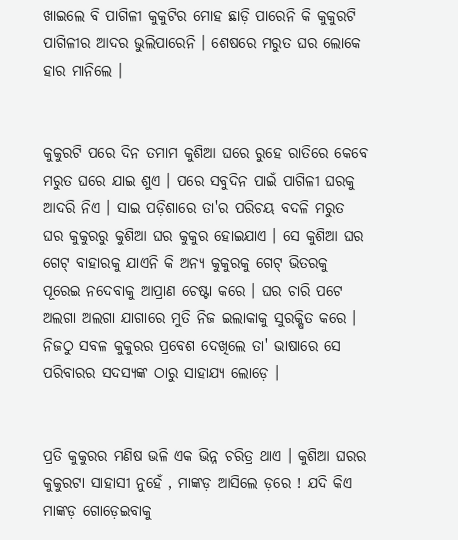ଖାଇଲେ ବି ପାଗିଳୀ କୁକୁଟିର ମୋହ ଛାଡ଼ି ପାରେନି କି କୁକୁରଟି ପାଗିଳୀର ଆଦର ଭୁଲିପାରେନି । ଶେଷରେ ମରୁତ ଘର ଲୋକେ ହାର ମାନିଲେ ।


କୁକୁରଟି ପରେ ଦିନ ତମାମ କୁଶିଆ ଘରେ ରୁହେ ରାତିରେ କେବେ ମରୁତ ଘରେ ଯାଇ ଶୁଏ । ପରେ ସବୁଦିନ ପାଇଁ ପାଗିଳୀ ଘରକୁ ଆଦରି ନିଏ । ସାଇ ପଡ଼ିଶାରେ ତା'ର ପରିଚୟ ବଦଳି ମରୁତ ଘର କୁକୁରରୁ କୁଶିଆ ଘର କୁକୁର ହୋଇଯାଏ । ସେ କୁଶିଆ ଘର ଗେଟ୍ ବାହାରକୁ ଯାଏନି କି ଅନ୍ୟ କୁକୁରକୁ ଗେଟ୍ ଭିତରକୁ ପୂରେଇ ନଦେବାକୁ ଆପ୍ରାଣ ଚେଷ୍ଟା କରେ । ଘର ଚାରି ପଟେ ଅଲଗା ଅଲଗା ଯାଗାରେ ମୁତି ନିଜ ଇଲାକାକୁ ସୁରକ୍ଷିତ କରେ । ନିଜଠୁ ସବଳ କୁକୁରର ପ୍ରବେଶ ଦେଖିଲେ ତା' ଭାଷାରେ ସେ ପରିବାରର ସଦସ୍ୟଙ୍କ ଠାରୁ ସାହାଯ୍ୟ ଲୋଡ଼େ ।


ପ୍ରତି କୁକୁରର ମଣିଷ ଭଳି ଏକ ଭିନ୍ନ ଚରିତ୍ର ଥାଏ । କୁଶିଆ ଘରର କୁକୁରଟା ସାହାସୀ ନୁହେଁ , ମାଙ୍କଡ଼ ଆସିଲେ ଡ଼ରେ ! ଯଦି କିଏ ମାଙ୍କଡ଼ ଗୋଡ଼େଇବାକୁ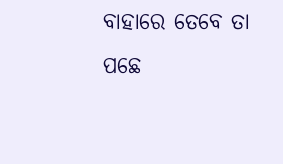ବାହାରେ ତେବେ ତା ପଛେ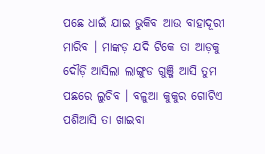ପଛେ ଧାଇଁ ଯାଇ ଭୁକିବ ଆଉ ବାହାଦୂରୀ ମାରିବ । ମାଙ୍କଡ଼ ଯଦି ଟିକେ ତା ଆଡ଼କୁ ଦୌଡ଼ି ଆସିଲା ଲାଙ୍ଗୁଡ ଗୁଞ୍ଜି ଆସି ତୁମ ପଛରେ ଲୁଚିବ । ବଳୁଆ କୁକୁର ଗୋଟିଏ ପଶିଆସି ତା ଖାଇବା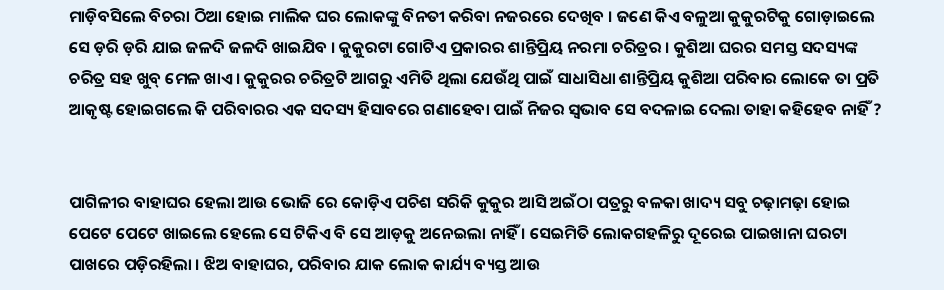ମାଡ଼ିବସିଲେ ବିଚରା ଠିଆ ହୋଇ ମାଲିକ ଘର ଲୋକଙ୍କୁ ବିନତୀ କରିବା ନଜରରେ ଦେଖିବ । ଜଣେ କିଏ ବଳୁଆ କୁକୁରଟିକୁ ଗୋଡ଼ାଇଲେ ସେ ଡ଼ରି ଡ଼ରି ଯାଇ ଜଳଦି ଜଳଦି ଖାଇଯିବ । କୁକୁରଟା ଗୋଟିଏ ପ୍ରକାରର ଶାନ୍ତିପ୍ରିୟ ନରମା ଚରିତ୍ରର । କୁଶିଆ ଘରର ସମସ୍ତ ସଦସ୍ୟଙ୍କ ଚରିତ୍ର ସହ ଖୁବ୍ ମେଳ ଖାଏ । କୁକୁରର ଚରିତ୍ରଟି ଆଗରୁ ଏମିତି ଥିଲା ଯେଉଁଥି ପାଇଁ ସାଧାସିଧା ଶାନ୍ତିପ୍ରିୟ କୁଶିଆ ପରିବାର ଲୋକେ ତା ପ୍ରତି ଆକୃଷ୍ଟ ହୋଇଗଲେ କି ପରିବାରର ଏକ ସଦସ୍ୟ ହିସାବରେ ଗଣାହେବା ପାଇଁ ନିଜର ସ୍ୱଭାବ ସେ ବଦଳାଇ ଦେଲା ତାହା କହିହେବ ନାହିଁ ?


ପାଗିଳୀର ବାହାଘର ହେଲା ଆଉ ଭୋଜି ରେ କୋଡ଼ିଏ ପଚିଶ ସରିକି କୁକୁର ଆସି ଅଇଁଠା ପତ୍ରରୁ ବଳକା ଖାଦ୍ୟ ସବୁ ଚଢ଼ାମଢ଼ା ହୋଇ ପେଟେ ପେଟେ ଖାଇଲେ ହେଲେ ସେ ଟିକିଏ ବି ସେ ଆଡ଼କୁ ଅନେଇଲା ନାହିଁ । ସେଇମିତି ଲୋକଗହଳିରୁ ଦୂରେଇ ପାଇଖାନା ଘରଟା ପାଖରେ ପଡ଼ିରହିଲା । ଝିଅ ବାହାଘର, ପରିବାର ଯାକ ଲୋକ କାର୍ଯ୍ୟ ବ୍ୟସ୍ତ ଆଉ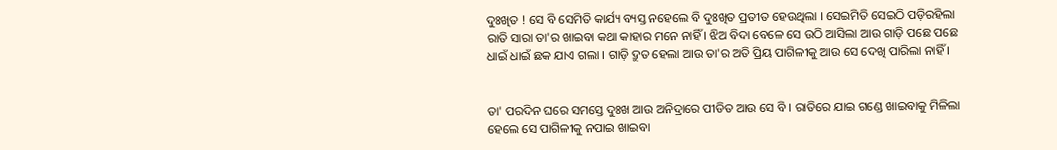ଦୁଃଖିତ ! ସେ ବି ସେମିତି କାର୍ଯ୍ୟ ବ୍ୟସ୍ତ ନହେଲେ ବି ଦୁଃଖିତ ପ୍ରତୀତ ହେଉଥିଲା । ସେଇମିତି ସେଇଠି ପଡ଼ିରହିଲା ରାତି ସାରା ତା'ର ଖାଇବା କଥା କାହାର ମନେ ନାହିଁ । ଝିଅ ବିଦା ବେଳେ ସେ ଉଠି ଆସିଲା ଆଉ ଗାଡ଼ି ପଛେ ପଛେ ଧାଇଁ ଧାଇଁ ଛକ ଯାଏ ଗଲା । ଗାଡ଼ି ଦ୍ରୁତ ହେଲା ଆଉ ତା'ର ଅତି ପ୍ରିୟ ପାଗିଳୀକୁ ଆଉ ସେ ଦେଖି ପାରିଲା ନାହିଁ ।


ତା' ପରଦିନ ଘରେ ସମସ୍ତେ ଦୁଃଖ ଆଉ ଅନିଦ୍ରାରେ ପୀଡିତ ଆଉ ସେ ବି । ରାତିରେ ଯାଇ ଗଣ୍ଡେ ଖାଇବାକୁ ମିଳିଲା ହେଲେ ସେ ପାଗିଳୀକୁ ନପାଇ ଖାଇବା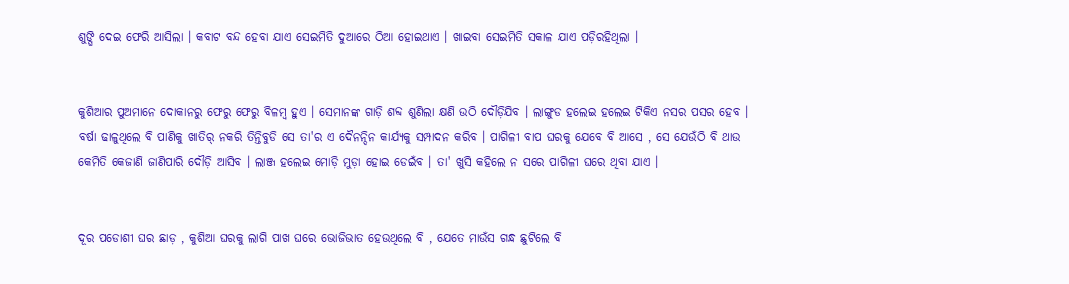ଶୁଙ୍ଘି ଦେଇ ଫେରି ଆସିଲା । କବାଟ ବନ୍ଦ ହେବା ଯାଏ ସେଇମିତି ଦୁଆରେ ଠିଆ ହୋଇଥାଏ । ଖାଇବା ସେଇମିତି ସକାଳ ଯାଏ ପଡ଼ିରହିଥିଲା ।


କୁଶିଆର ପୁଅମାନେ ଦୋକାନରୁ ଫେରୁ ଫେରୁ ବିଳମ୍ବ ହୁଏ । ସେମାନଙ୍କ ଗାଡ଼ି ଶବ୍ଦ ଶୁଣିଲା କ୍ଷଣି ଉଠି ଦୌଡ଼ିଯିବ । ଲାଙ୍ଗୁଡ ହଲେଇ ହଲେଇ ଟିକିଏ ନସର ପସର ହେବ । ବର୍ଷା ଢାଳୁଥିଲେ ବି ପାଣିକୁ ଖାତିର୍ ନକରି ତିନ୍ତିବୁଡି ସେ ତା'ର ଏ ଦୈନନ୍ଦିନ କାର୍ଯ୍ୟକୁ ସମ୍ପାଦନ କରିବ । ପାଗିଳୀ ବାପ ଘରକୁ ଯେବେ ବି ଆସେ , ସେ ଯେଉଁଠି ବି ଥାଉ  କେମିତି କେଜାଣି ଜାଣିପାରି ଦୌଡ଼ି ଆସିବ । ଲାଞ୍ଜ ହଲେଇ ମୋଡ଼ି ମୁଡ଼ା ହୋଇ ଡେଇଁବ । ତା' ଖୁସି କହିଲେ ନ ସରେ ପାଗିଳୀ ଘରେ ଥିବା ଯାଏ ।


ଦୂର ପଡୋଶୀ ଘର ଛାଡ଼ , କୁଶିଆ ଘରକୁ ଲାଗି ପାଖ ଘରେ ଭୋଜିଭାତ ହେଉଥିଲେ ବି , ଯେତେ ମାଉଁସ ଗନ୍ଧ ଛୁଟିଲେ ବି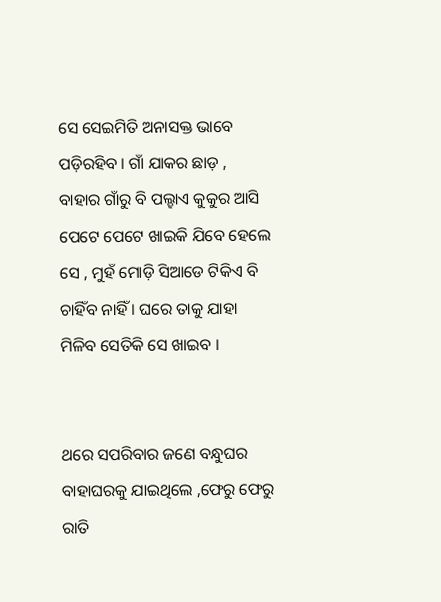ସେ ସେଇମିତି ଅନାସକ୍ତ ଭାବେ ପଡ଼ିରହିବ । ଗାଁ ଯାକର ଛାଡ଼ , ବାହାର ଗାଁରୁ ବି ପଲ୍ହାଏ କୁକୁର ଆସି ପେଟେ ପେଟେ ଖାଇକି ଯିବେ ହେଲେ ସେ , ମୁହଁ ମୋଡ଼ି ସିଆଡେ ଟିକିଏ ବି ଚାହିଁବ ନାହିଁ । ଘରେ ତାକୁ ଯାହା ମିଳିବ ସେତିକି ସେ ଖାଇବ ।


ଥରେ ସପରିବାର ଜଣେ ବନ୍ଧୁଘର ବାହାଘରକୁ ଯାଇଥିଲେ ,ଫେରୁ ଫେରୁ ରାତି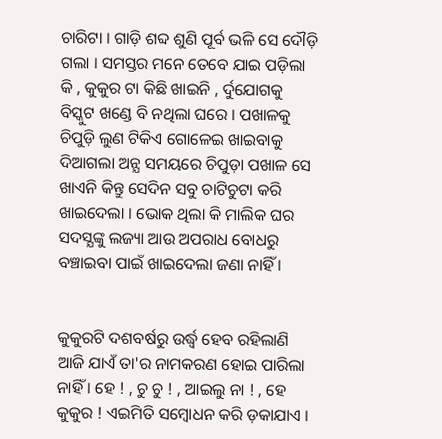ଚାରିଟା । ଗାଡ଼ି ଶବ୍ଦ ଶୁଣି ପୂର୍ବ ଭଳି ସେ ଦୌଡ଼ି ଗଲା । ସମସ୍ତର ମନେ ତେବେ ଯାଇ ପଡ଼ିଲା କି , କୁକୁର ଟା କିଛି ଖାଇନି , ର୍ଦୁଯୋଗକୁ ବିସ୍କୁଟ ଖଣ୍ଡେ ବି ନଥିଲା ଘରେ । ପଖାଳକୁ ଚିପୁଡ଼ି ଲୁଣ ଟିକିଏ ଗୋଳେଇ ଖାଇବାକୁ ଦିଆଗଲା ଅନ୍ଯ ସମୟରେ ଚିପୁଡ଼ା ପଖାଳ ସେ ଖାଏନି କିନ୍ତୁ ସେଦିନ ସବୁ ଚାଟିଚୁଟା କରି ଖାଇଦେଲା । ଭୋକ ଥିଲା କି ମାଲିକ ଘର ସଦସ୍ଯଙ୍କୁ ଲଜ୍ୟା ଆଉ ଅପରାଧ ବୋଧରୁ ବଞ୍ଚାଇବା ପାଇଁ ଖାଇଦେଲା ଜଣା ନାହିଁ ।


କୁକୁରଟି ଦଶବର୍ଷରୁ ଉର୍ଦ୍ଧ୍ବ ହେବ ରହିଲାଣି ଆଜି ଯାଏଁ ତା'ର ନାମକରଣ ହୋଇ ପାରିଲା ନାହିଁ । ହେ ! , ଚୁ ଚୁ ! , ଆଇଲୁ ନା ! , ହେ କୁକୁର ! ଏଇମିତି ସମ୍ବୋଧନ କରି ଡ଼କାଯାଏ ।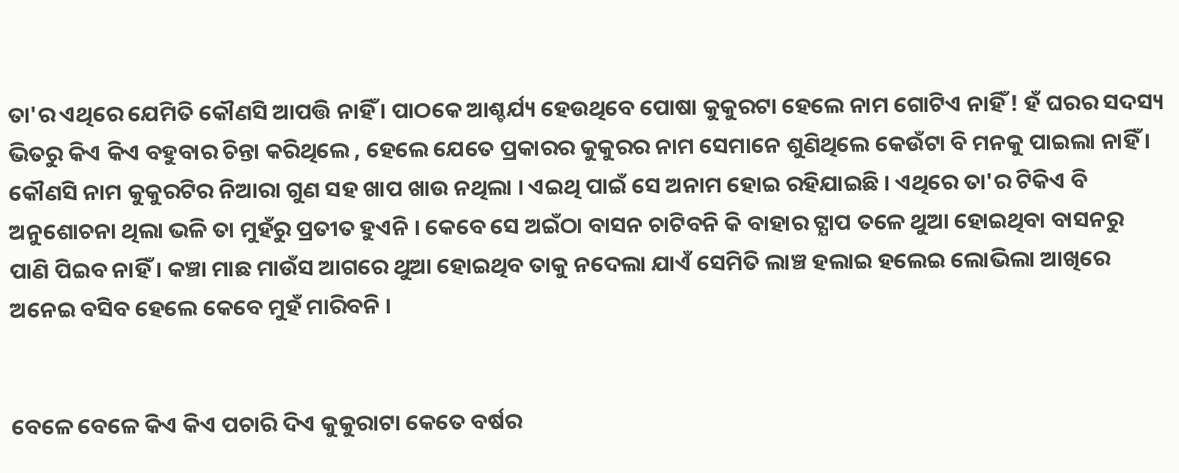ତା'ର ଏଥିରେ ଯେମିତି କୌଣସି ଆପତ୍ତି ନାହିଁ । ପାଠକେ ଆଶ୍ଚର୍ଯ୍ୟ ହେଉଥିବେ ପୋଷା କୁକୁରଟା ହେଲେ ନାମ ଗୋଟିଏ ନାହିଁ ! ହଁ ଘରର ସଦସ୍ୟ ଭିତରୁ କିଏ କିଏ ବହୁବାର ଚିନ୍ତା କରିଥିଲେ , ହେଲେ ଯେତେ ପ୍ରକାରର କୁକୁରର ନାମ ସେମାନେ ଶୁଣିଥିଲେ କେଉଁଟା ବି ମନକୁ ପାଇଲା ନାହିଁ । କୌଣସି ନାମ କୁକୁରଟିର ନିଆରା ଗୁଣ ସହ ଖାପ ଖାଉ ନଥିଲା । ଏଇଥି ପାଇଁ ସେ ଅନାମ ହୋଇ ରହିଯାଇଛି । ଏଥିରେ ତା'ର ଟିକିଏ ବି ଅନୁଶୋଚନା ଥିଲା ଭଳି‌ ତା ମୁହଁରୁ ପ୍ରତୀତ ହୁଏନି । କେବେ ସେ ଅଇଁଠା ବାସନ ଚାଟିବନି କି ବାହାର ଟ୍ଯାପ ତଳେ ଥୁଆ ହୋଇଥିବା ବାସନରୁ ପାଣି ପିଇବ ନାହିଁ । କଞ୍ଚା ମାଛ ମାଉଁସ ଆଗରେ ଥୁଆ ହୋଇଥିବ ତାକୁ ନଦେଲା ଯାଏଁ ସେମିତି ଲାଞ୍ଚ ହଲାଇ ହଲେଇ ଲୋଭିଲା ଆଖିରେ ଅନେଇ ବସିବ ହେଲେ କେବେ ମୁହଁ ମାରିବନି ।


ବେଳେ ବେଳେ କିଏ କିଏ ପଚାରି ଦିଏ କୁକୁରାଟା କେତେ ବର୍ଷର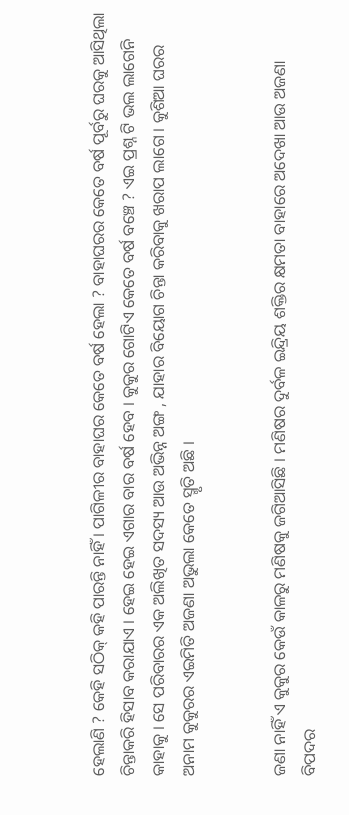ହେଲାଣି ? କେହି ସଠିକ୍ କହି ପାରନ୍ତି ନାହିଁ । ପାଗିଳୀର ବାହାଘର କେତେ ବର୍ଷ ହେଲା ? ବାହାଘରର କେତେ ବର୍ଷ ପୂର୍ବରୁ ଘରକୁ ଆସିଥିଲା ଚିନ୍ତାକରି ହିସାବ କରାଯାଏ । ହେଇ ହେଇ ଏଗାର ବାର ବର୍ଷ ହେବ । କୁକୁର ଗୋଟିଏ କେତେ ବର୍ଷ ବଞ୍ଚେ ? ଏଇ ପ୍ରଶ୍ନ ଟି ଭଲ ଲାଗେନି କାହାକୁ । ସେ ପରିବାରର ଏକ ଅଲିଖିତ ସଦସ୍ୟ ଆଉ ଅଭିନ୍ନ ଅଙ୍ଗ , ଯାହାର ବିୟୋଗ ଚିନ୍ତା କରିବାକୁ ଖରାପ ଲାଗେ । କୁଶିଆ ଘରର ଅନାମ କୁକୁରର ଏଇମିତି ଅଜଣା ଅଭୁଲା କେତେ ସ୍ମୃତି ଅଛି ।


ଜଣା ନାହିଁ ଏ କୁକୁର କେଉଁ କାଳରୁ ମଣିଷକୁ ଜଗିଆସିଛି । ମଣିଷର ଦୁର୍ବଳ ଇନ୍ଦ୍ରିୟ ଶକ୍ତିର କ୍ଷମତା ବାହାରେ ଅଦେଖା ଆଉ ଅଜଣା ବିପଦର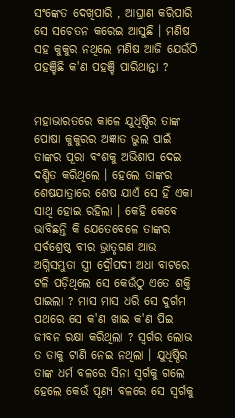ସଂଙ୍କେତ ଦେଖିପାରି , ଆଘ୍ରାଣ କରିପାରି ସେ ସଚେତନ କରେଇ ଆସୁଛି । ମଣିଷ ସହ କୁକୁର ନଥିଲେ ମଣିଷ ଆଜି ଯେଉଁଠି ପହଞ୍ଚିଛି କ'ଣ ପହଞ୍ଚି ପାରିଥାନ୍ତା ?


ମହାଭାରତରେ କାଳେ ଯୁଧିଷ୍ଠିର ତାଙ୍କ ପୋଷା କୁକୁରର ଅଜ୍ଞାତ ଭୁଲ ପାଇଁ ତାଙ୍କର ପୂରା ବଂଶକୁ ଅଭିଶାପ ଦେଇ ଦଣ୍ଡିତ କରିଥିଲେ । ହେଲେ ତାଙ୍କର ଶେଷଯାତ୍ରାରେ ଶେଷ ଯାଏଁ ସେ ହିଁ ଏକା ସାଥି ହୋଇ ରହିଲା ‌। କେହି କେବେ ଭାବିଛନ୍ତି କି ଯେତେବେଳେ ତାଙ୍କର ସର୍ବଶ୍ରେଷ୍ଠ ବୀର ଭ୍ରାତୃଗଣ ଆଉ ଅଗ୍ନିସମ୍ଭୁତା ସ୍ତ୍ରୀ ଦ୍ରୌପଦୀ ଅଧା ବାଟରେ ଟଳି ପଡ଼ିଥିଲେ ସେ କେଉଁଠୁ ଏତେ ଶକ୍ତି ପାଇଲା ? ମାସ ମାସ ଧରି ସେ ଦୁର୍ଗମ ପଥରେ ସେ କ'ଣ ଖାଇ କ'ଣ ପିଇ ଜୀବନ ରକ୍ଷା କରିଥିଲା ? ସ୍ୱର୍ଗର ଲୋଭ ତ ତାକୁ ଟାଣି ନେଇ ନଥିଲା । ଯୁଧିଷ୍ଠିର ତାଙ୍କ ଧର୍ମ ବଳରେ ସିନା ସ୍ୱର୍ଗକୁ ଗଲେ ହେଲେ କେଉଁ ପୂଣ୍ୟ ବଳରେ ସେ ସ୍ୱର୍ଗକୁ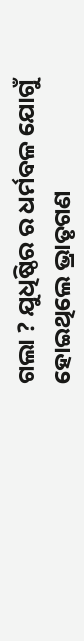ଗଲା ? ଯୁଧିଷ୍ଠିର ର ଧର୍ମବଳ ଯୋଗୁଁ ହୋଇଥିଲେ ଭ୍ରାତୃଗଣ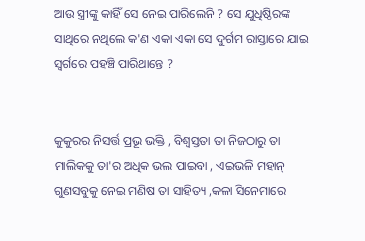ଆଉ ସ୍ତ୍ରୀଙ୍କୁ କାହିଁ ସେ ନେଇ ପାରିଲେନି ? ସେ ଯୁଧିଷ୍ଠିରଙ୍କ ସାଥିରେ ନଥିଲେ କ'ଣ ଏକା ଏକା ସେ ଦୁର୍ଗମ ରାସ୍ତାରେ ଯାଇ ସ୍ୱର୍ଗରେ ପହଞ୍ଚି ପାରିଥାନ୍ତେ ?


କୁକୁରର ନିସର୍ତ୍ତ ପ୍ରଭୂ ଭକ୍ତି , ବିଶ୍ୱସ୍ତତା ତା ନିଜଠାରୁ ତା ମାଲିକକୁ ତା'ର ଅଧିକ ଭଲ ପାଇବା , ଏଇଭଳି ମହାନ୍ ଗୁଣସବୁକୁ ନେଇ ମଣିଷ ତା ସାହିତ୍ୟ ,କଳା ସିନେମାରେ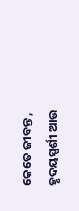କେତେ ଜୀବନ୍ତ , ହୃଦୟସ୍ପର୍ଶୀ ଆଉ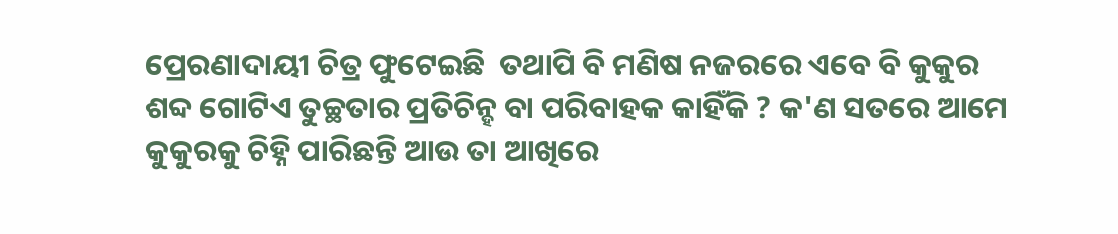ପ୍ରେରଣାଦାୟୀ ଚିତ୍ର ଫୁଟେଇଛି  ତଥାପି ବି ମଣିଷ ନଜରରେ ଏବେ ବି କୁକୁର ଶବ୍ଦ ଗୋଟିଏ ତୁଚ୍ଛତାର ପ୍ରତିଚିନ୍ହ ବା ପରିବାହକ କାହିଁକି ? କ'ଣ ସତରେ ଆମେ କୁକୁରକୁ ଚିହ୍ନି ପାରିଛନ୍ତି ଆଉ ତା ଆଖିରେ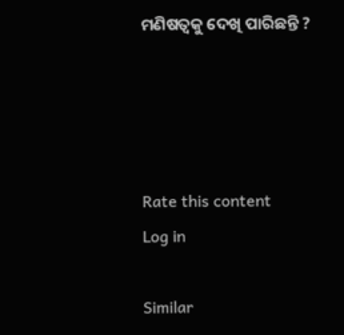ମଣିଷତ୍ୱକୁ ଦେଖି ପାରିଛନ୍ତି ?




Rate this content
Log in

Similar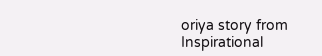oriya story from Inspirational